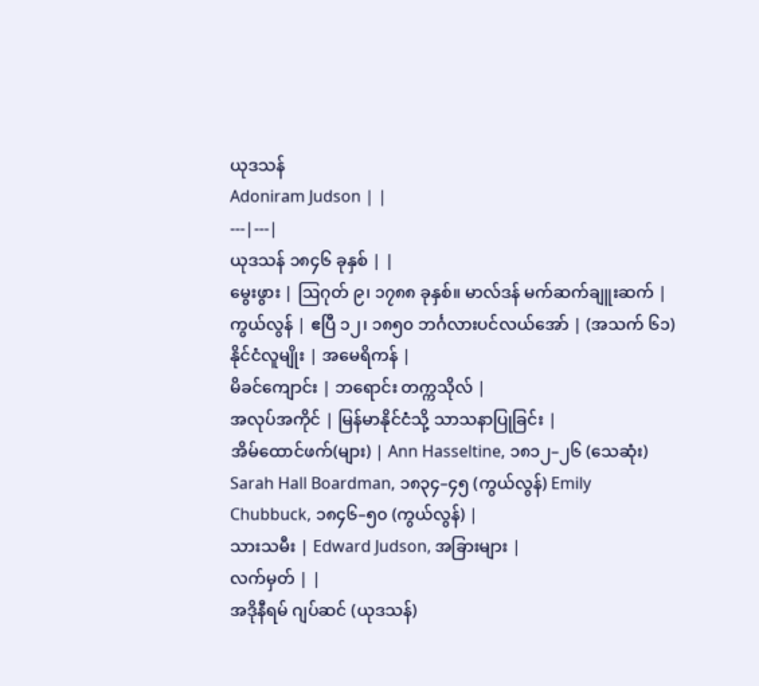ယုဒသန်
Adoniram Judson | |
---|---|
ယုဒသန် ၁၈၄၆ ခုနှစ် | |
မွေးဖွား | ဩဂုတ် ၉၊ ၁၇၈၈ ခုနှစ်။ မာလ်ဒန် မက်ဆက်ချူးဆက် |
ကွယ်လွန် | ဧပြီ ၁၂၊ ၁၈၅၀ ဘင်္ဂလားပင်လယ်အော် | (အသက် ၆၁)
နိုင်ငံလူမျိုး | အမေရိကန် |
မိခင်ကျောင်း | ဘရောင်း တက္ကသိုလ် |
အလုပ်အကိုင် | မြန်မာနိုင်ငံသို့ သာသနာပြုခြင်း |
အိမ်ထောင်ဖက်(များ) | Ann Hasseltine, ၁၈၁၂–၂၆ (သေဆုံး) Sarah Hall Boardman, ၁၈၃၄–၄၅ (ကွယ်လွန်) Emily Chubbuck, ၁၈၄၆–၅၀ (ကွယ်လွန်) |
သားသမီး | Edward Judson, အခြားများ |
လက်မှတ် | |
အဒိုနီရမ် ဂျပ်ဆင် (ယုဒသန်)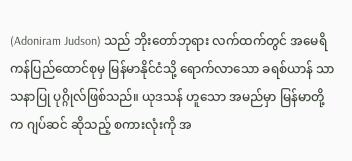(Adoniram Judson) သည် ဘိုးတော်ဘုရား လက်ထက်တွင် အမေရိကန်ပြည်ထောင်စုမှ မြန်မာနိုင်ငံသို့ ရောက်လာသော ခရစ်ယာန် သာသနာပြု ပုဂ္ဂိုလ်ဖြစ်သည်။ ယုဒသန် ဟူသော အမည်မှာ မြန်မာတို့က ဂျပ်ဆင် ဆိုသည့် စကားလုံးကို အ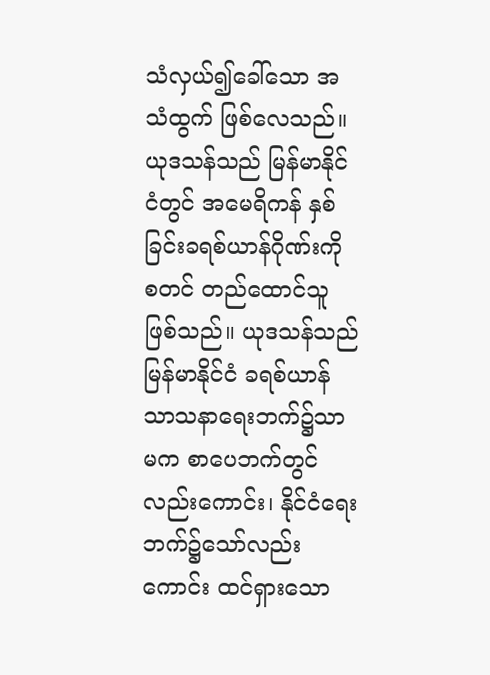သံလှယ်၍ခေါ်သော အသံထွက် ဖြစ်လေသည်။ ယုဒသန်သည် မြန်မာနိုင်ငံတွင် အမေရိကန် နှစ်ခြင်းခရစ်ယာန်ဂိုဏ်းကို စတင် တည်ထောင်သူဖြစ်သည်။ ယုဒသန်သည် မြန်မာနိုင်ငံ ခရစ်ယာန်သာသနာရေးဘက်၌သာမက စာပေဘက်တွင်လည်းကောင်း၊ နိုင်ငံရေးဘက်၌သော်လည်းကောင်း ထင်ရှားသော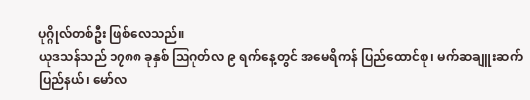ပုဂ္ဂိုလ်တစ်ဦး ဖြစ်လေသည်။
ယုဒသန်သည် ၁၇၈၈ ခုနှစ် ဩဂုတ်လ ၉ ရက်နေ့တွင် အမေရိကန် ပြည်ထောင်စု၊ မက်ဆချူးဆက် ပြည်နယ်၊ မော်လ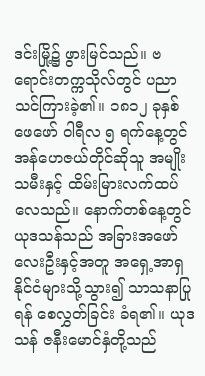ဒင်းမြို့၌ ဖွားမြင်သည်။ ဗရောင်းတက္ကသိုလ်တွင် ပညာသင်ကြားခဲ့၏။ ၁၈၁၂ ခုနှစ် ဖေဖော် ဝါရီလ ၅ ရက်နေ့တွင် အန်ဟေဇယ်တိုင်ဆိုသူ အမျိုးသမီးနှင့် ထိမ်းမြားလက်ထပ်လေသည်။ နောက်တစ်နေ့တွင် ယုဒသန်သည် အခြားအဖော် လေးဦးနှင့်အတူ အရှေ့အာရှနိုင်ငံများသို့သွား၍ သာသနာပြုရန် စေလွှတ်ခြင်း ခံရ၏။ ယုဒသန် ဇနီးမောင်နှံတို့သည်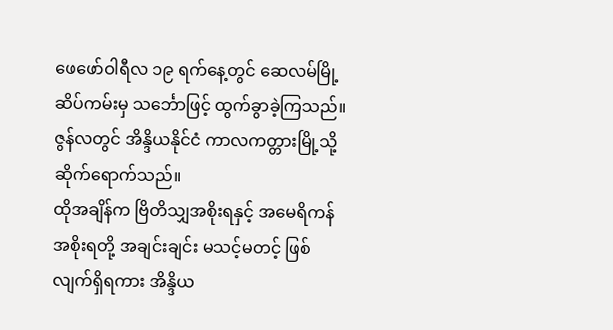ဖေဖော်ဝါရီလ ၁၉ ရက်နေ့တွင် ဆေလမ်မြို့ ဆိပ်ကမ်းမှ သင်္ဘောဖြင့် ထွက်ခွာခဲ့ကြသည်။ ဇွန်လတွင် အိန္ဒိယနိုင်ငံ ကာလကတ္တားမြို့သို့ ဆိုက်ရောက်သည်။
ထိုအချိန်က ဗြိတိသျှအစိုးရနှင့် အမေရိကန်အစိုးရတို့ အချင်းချင်း မသင့်မတင့် ဖြစ်လျက်ရှိရကား အိန္ဒိယ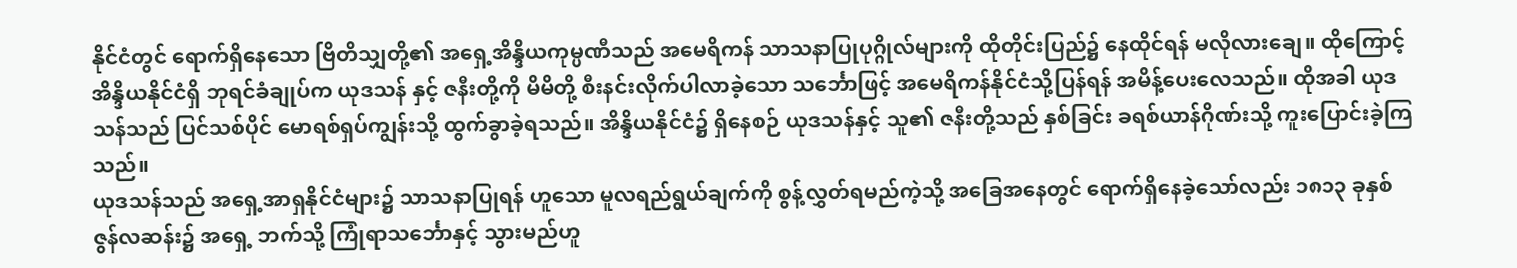နိုင်ငံတွင် ရောက်ရှိနေသော ဗြိတိသျှတို့၏ အရှေ့အိန္ဒိယကုမ္ပဏီသည် အမေရိကန် သာသနာပြုပုဂ္ဂိုလ်များကို ထိုတိုင်းပြည်၌ နေထိုင်ရန် မလိုလားချေ။ ထိုကြောင့် အိန္ဒိယနိုင်ငံရှိ ဘုရင်ခံချုပ်က ယုဒသန် နှင့် ဇနီးတို့ကို မိမိတို့ စီးနင်းလိုက်ပါလာခဲ့သော သင်္ဘောဖြင့် အမေရိကန်နိုင်ငံသို့ပြန်ရန် အမိန့်ပေးလေသည်။ ထိုအခါ ယုဒသန်သည် ပြင်သစ်ပိုင် မောရစ်ရှပ်ကျွန်းသို့ ထွက်ခွာခဲ့ရသည်။ အိန္ဒိယနိုင်ငံ၌ ရှိနေစဉ် ယုဒသန်နှင့် သူ၏ ဇနီးတို့သည် နှစ်ခြင်း ခရစ်ယာန်ဂိုဏ်းသို့ ကူးပြောင်းခဲ့ကြသည်။
ယုဒသန်သည် အရှေ့အာရှနိုင်ငံများ၌ သာသနာပြုရန် ဟူသော မူလရည်ရွယ်ချက်ကို စွန့်လွှတ်ရမည်ကဲ့သို့ အခြေအနေတွင် ရောက်ရှိနေခဲ့သော်လည်း ၁၈၁၃ ခုနှစ် ဇွန်လဆန်း၌ အရှေ့ ဘက်သို့ ကြုံရာသင်္ဘောနှင့် သွားမည်ဟူ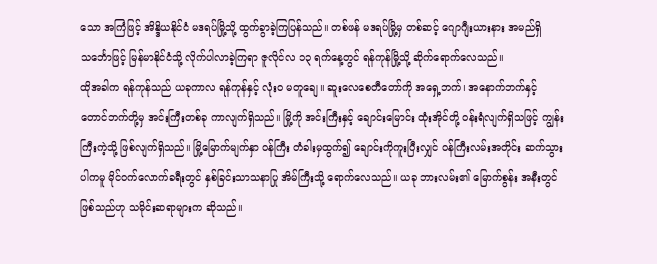သော အကြံဖြင့် အိန္ဒိယနိုင်ငံ မဒရပ်မြို့သို့ ထွက်ခွာခဲ့ကြပြန်သည်။ တစ်ဖန် မဒရပ်မြို့မှ တစ်ဆင့် ဂျောဂျီးယားနား အမည်ရှိ သင်္ဘောဖြင့် မြန်မာနိုင်ငံသို့ လိုက်ပါလာခဲ့ကြရာ ဇူလိုင်လ ၁၃ ရက်နေ့တွင် ရန်ကုန်မြို့သို့ ဆိုက်ရောက်လေသည်။
ထိုအခါက ရန်ကုန်သည် ယခုကာလ ရန်ကုန်နှင့် လုံးဝ မတူချေ။ ဆူးလေစေတီတော်ကို အရှေ့ဘက်၊ အနောက်ဘက်နှင့် တောင်ဘက်တို့မှ အင်းကြီးတစ်ခု ကာလျက်ရှိသည်။ မြို့ကို အင်းကြီးနှင့် ချောင်းမြောင်း ထုံးအိုင်တို့ ဝန်းရံလျက်ရှိသဖြင့် ကျွန်းကြီးကဲ့သို့ ဖြစ်လျက်ရှိသည်။ မြို့မြောက်မျက်နှာ ဝန်ကြီး တံခါးမှထွက်၍ ချောင်းကိုကူးပြီးလျှင် ဝန်ကြီးလမ်းအတိုင်း ဆက်သွားပါကမူ မိုင်ဝက်လောက်ခရီးတွင် နှစ်ခြင်းသာသနာပြု အိမ်ကြီးသို့ ရောက်လေသည်။ ယခု ဘားလမ်း၏ မြောက်စွန်း အနီးတွင် ဖြစ်သည်ဟု သမိုင်းဆရာများက ဆိုသည်။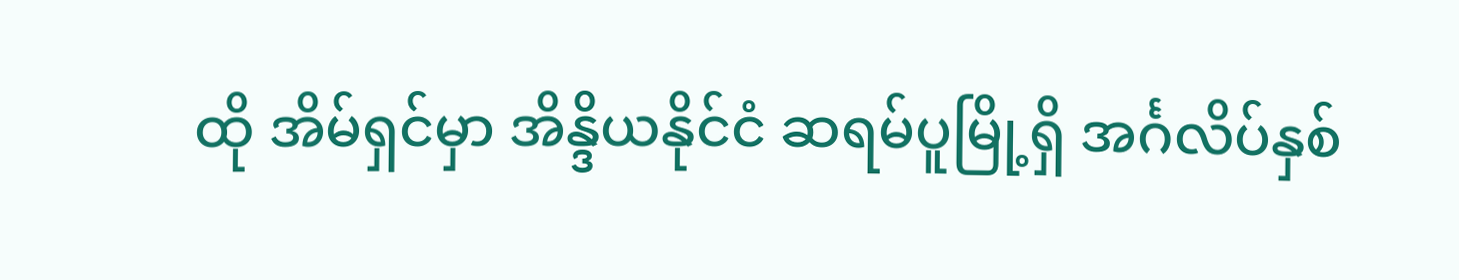ထို အိမ်ရှင်မှာ အိန္ဒိယနိုင်ငံ ဆရမ်ပူမြို့ရှိ အင်္ဂလိပ်နှစ်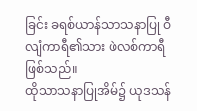ခြင်း ခရစ်ယာန်သာသနာပြု ဝီလျံကာရီ၏သား ဖဲလစ်ကာရီဖြစ်သည်။
ထိုသာသနာပြုအိမ်၌ ယုဒသန်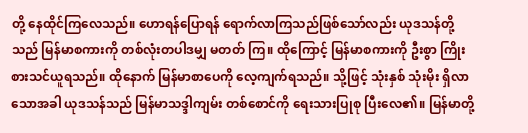တို့ နေထိုင်ကြလေသည်။ ဟောရန်ပြောရန် ရောက်လာကြသည်ဖြစ်သော်လည်း ယုဒသန်တို့သည် မြန်မာစကားကို တစ်လုံးတပါဒမျှ မတတ် ကြ။ ထိုကြောင့် မြန်မာစကားကို ဦးစွာ ကြိုးစားသင်ယူရသည်။ ထိုနောက် မြန်မာစာပေကို လေ့ကျက်ရသည်။ သို့ဖြင့် သုံးနှစ် သုံးမိုး ရှိလာသောအခါ ယုဒသန်သည် မြန်မာသဒ္ဒါကျမ်း တစ်စောင်ကို ရေးသားပြုစု ပြီးလေ၏။ မြန်မာတို့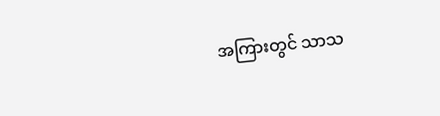အကြားတွင် သာသ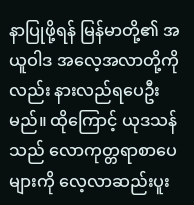နာပြုဖို့ရန် မြန်မာတို့၏ အယူဝါဒ အလေ့အလာတို့ကိုလည်း နားလည်ရပေဦးမည်။ ထိုကြောင့် ယုဒသန်သည် လောကုတ္တရာစာပေများကို လေ့လာဆည်းပူး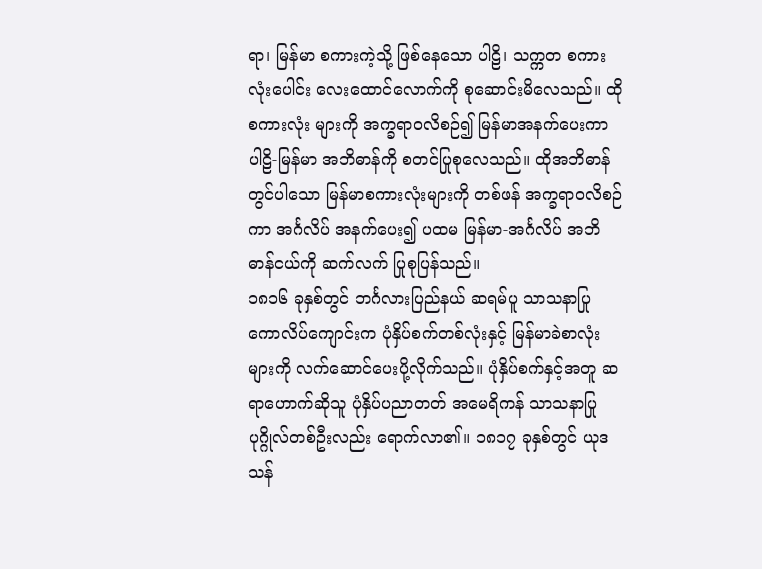ရာ၊ မြန်မာ စကားကဲ့သို့ ဖြစ်နေသော ပါဠိ၊ သက္ကတ စကားလုံးပေါင်း လေးထောင်လောက်ကို စုဆောင်းမိလေသည်။ ထိုစကားလုံး များကို အက္ခရာဝလိစဉ်၍ မြန်မာအနက်ပေးကာ ပါဠိ-မြန်မာ အဘိဓာန်ကို စတင်ပြုစုလေသည်။ ထိုအဘိဓာန်တွင်ပါသော မြန်မာစကားလုံးများကို တစ်ဖန် အက္ခရာဝလိစဉ်ကာ အင်္ဂလိပ် အနက်ပေး၍ ပထမ မြန်မာ-အင်္ဂလိပ် အဘိဓာန်ငယ်ကို ဆက်လက် ပြုစုပြန်သည်။
၁၈၁၆ ခုနှစ်တွင် ဘင်္ဂလားပြည်နယ် ဆရမ်ပူ သာသနာပြု ကောလိပ်ကျောင်းက ပုံနှိပ်စက်တစ်လုံးနှင့် မြန်မာခဲစာလုံး များကို လက်ဆောင်ပေးပို့လိုက်သည်။ ပုံနှိပ်စက်နှင့်အတူ ဆရာဟောက်ဆိုသူ ပုံနှိပ်ပညာတတ် အမေရိကန် သာသနာပြု ပုဂ္ဂိုလ်တစ်ဦးလည်း ရောက်လာ၏။ ၁၈၁၇ ခုနှစ်တွင် ယုဒသန်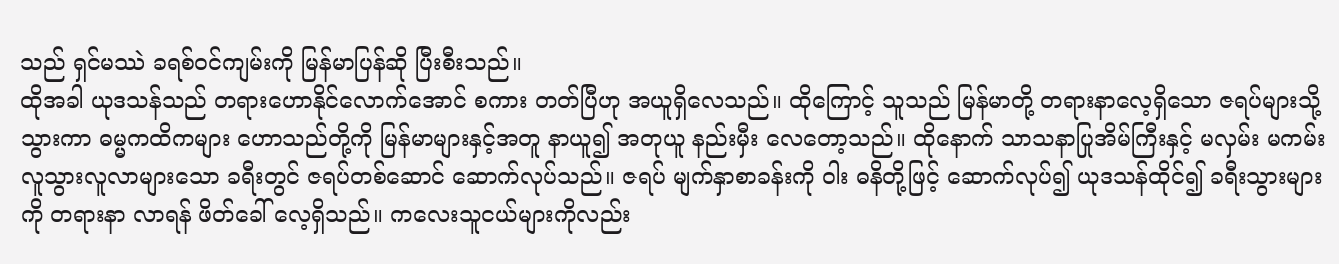သည် ရှင်မဿဲ ခရစ်ဝင်ကျမ်းကို မြန်မာပြန်ဆို ပြီးစီးသည်။
ထိုအခါ ယုဒသန်သည် တရားဟောနိုင်လောက်အောင် စကား တတ်ပြီဟု အယူရှိလေသည်။ ထိုကြောင့် သူသည် မြန်မာတို့ တရားနာလေ့ရှိသော ဇရပ်များသို့သွားကာ ဓမ္မကထိကများ ဟောသည်တို့ကို မြန်မာများနှင့်အတူ နာယူ၍ အတုယူ နည်းမှီး လေတော့သည်။ ထိုနောက် သာသနာပြုအိမ်ကြီးနှင့် မလှမ်း မကမ်း လူသွားလူလာများသော ခရီးတွင် ဇရပ်တစ်ဆောင် ဆောက်လုပ်သည်။ ဇရပ် မျက်နှာစာခန်းကို ဝါး ဓနိတို့ဖြင့် ဆောက်လုပ်၍ ယုဒသန်ထိုင်၍ ခရီးသွားများကို တရားနာ လာရန် ဖိတ်ခေါ် လေ့ရှိသည်။ ကလေးသူငယ်များကိုလည်း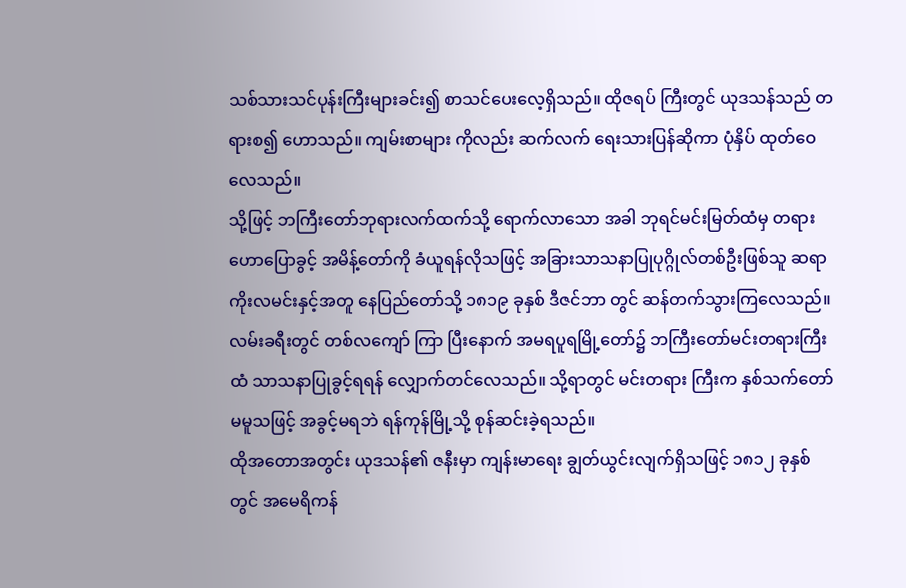သစ်သားသင်ပုန်းကြီးများခင်း၍ စာသင်ပေးလေ့ရှိသည်။ ထိုဇရပ် ကြီးတွင် ယုဒသန်သည် တရားစ၍ ဟောသည်။ ကျမ်းစာများ ကိုလည်း ဆက်လက် ရေးသားပြန်ဆိုကာ ပုံနှိပ် ထုတ်ဝေ လေသည်။
သို့ဖြင့် ဘကြီးတော်ဘုရားလက်ထက်သို့ ရောက်လာသော အခါ ဘုရင်မင်းမြတ်ထံမှ တရားဟောပြောခွင့် အမိန့်တော်ကို ခံယူရန်လိုသဖြင့် အခြားသာသနာပြုပုဂ္ဂိုလ်တစ်ဦးဖြစ်သူ ဆရာ ကိုးလမင်းနှင့်အတူ နေပြည်တော်သို့ ၁၈၁၉ ခုနှစ် ဒီဇင်ဘာ တွင် ဆန်တက်သွားကြလေသည်။ လမ်းခရီးတွင် တစ်လကျော် ကြာ ပြီးနောက် အမရပူရမြို့တော်၌ ဘကြီးတော်မင်းတရားကြီး ထံ သာသနာပြုခွင့်ရရန် လျှောက်တင်လေသည်။ သို့ရာတွင် မင်းတရား ကြီးက နှစ်သက်တော်မမူသဖြင့် အခွင့်မရဘဲ ရန်ကုန်မြို့သို့ စုန်ဆင်းခဲ့ရသည်။
ထိုအတောအတွင်း ယုဒသန်၏ ဇနီးမှာ ကျန်းမာရေး ချွတ်ယွင်းလျက်ရှိသဖြင့် ၁၈၁၂ ခုနှစ်တွင် အမေရိကန်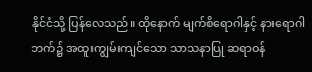နိုင်ငံသို့ ပြန်လေသည်။ ထိုနောက် မျက်စိရောဂါနှင့် နားရောဂါဘက်၌ အထူးကျွမ်းကျင်သော သာသနာပြု ဆရာဝန်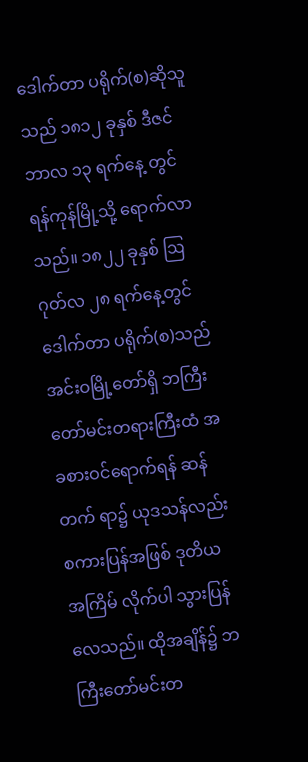ဒေါက်တာ ပရိုက်(စ)ဆိုသူသည် ၁၈၁၂ ခုနှစ် ဒီဇင်ဘာလ ၁၃ ရက်နေ့ တွင် ရန်ကုန်မြို့သို့ ရောက်လာသည်။ ၁၈၂၂ ခုနှစ် ဩဂုတ်လ ၂၈ ရက်နေ့တွင် ဒေါက်တာ ပရိုက်(စ)သည် အင်းဝမြို့တော်ရှိ ဘကြီးတော်မင်းတရားကြီးထံ အခစားဝင်ရောက်ရန် ဆန်တက် ရာ၌ ယုဒသန်လည်း စကားပြန်အဖြစ် ဒုတိယအကြိမ် လိုက်ပါ သွားပြန်လေသည်။ ထိုအချိန်၌ ဘကြီးတော်မင်းတ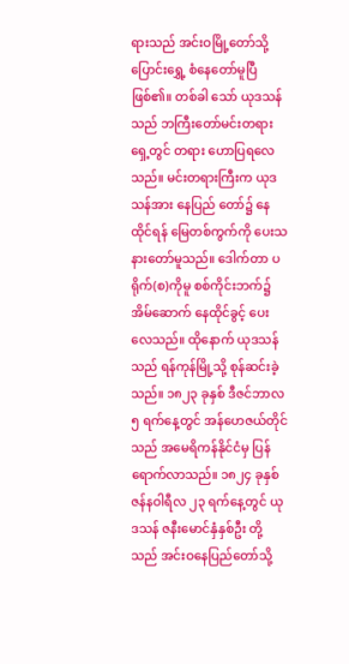ရားသည် အင်းဝမြို့တော်သို့ ပြောင်းရွှေ့ စံနေတော်မူပြီ ဖြစ်၏။ တစ်ခါ သော် ယုဒသန်သည် ဘကြီးတော်မင်းတရားရှေ့တွင် တရား ဟောပြရလေသည်။ မင်းတရားကြီးက ယုဒသန်အား နေပြည် တော်၌ နေထိုင်ရန် မြေတစ်ကွက်ကို ပေးသနားတော်မူသည်။ ဒေါက်တာ ပရိုက်(စ)ကိုမူ စစ်ကိုင်းဘက်၌ အိမ်ဆောက် နေထိုင်ခွင့် ပေးလေသည်။ ထိုနောက် ယုဒသန်သည် ရန်ကုန်မြို့သို့ စုန်ဆင်းခဲ့သည်။ ၁၈၂၃ ခုနှစ် ဒီဇင်ဘာလ ၅ ရက်နေ့တွင် အန်ဟေဇယ်တိုင် သည် အမေရိကန်နိုင်ငံမှ ပြန်ရောက်လာသည်။ ၁၈၂၄ ခုနှစ် ဇန်နဝါရီလ ၂၃ ရက်နေ့တွင် ယုဒသန် ဇနီးမောင်နှံနှစ်ဦး တို့သည် အင်းဝနေပြည်တော်သို့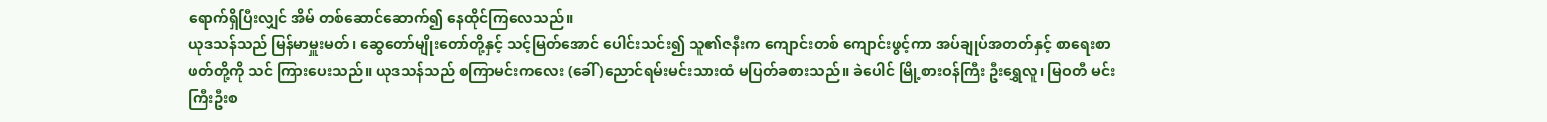ရောက်ရှိပြီးလျှင် အိမ် တစ်ဆောင်ဆောက်၍ နေထိုင်ကြလေသည်။
ယုဒသန်သည် မြန်မာမှူးမတ်၊ ဆွေတော်မျိုးတော်တို့နှင့် သင့်မြတ်အောင် ပေါင်းသင်း၍ သူ၏ဇနီးက ကျောင်းတစ် ကျောင်းဖွင့်ကာ အပ်ချုပ်အတတ်နှင့် စာရေးစာဖတ်တို့ကို သင် ကြားပေးသည်။ ယုဒသန်သည် စကြာမင်းကလေး (ခေါ် )ညောင်ရမ်းမင်းသားထံ မပြတ်ခစားသည်။ ခဲပေါင် မြို့စားဝန်ကြီး ဦးရွှေလူ၊ မြဝတီ မင်းကြီးဦးစ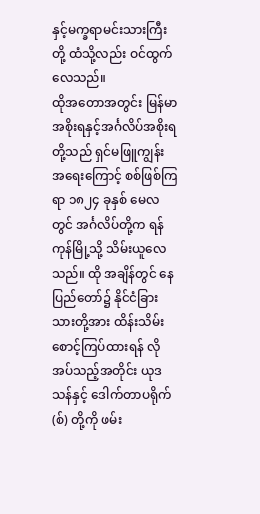နှင့်မက္ခရာမင်းသားကြီးတို့ ထံသို့လည်း ဝင်ထွက်လေသည်။
ထိုအတောအတွင်း မြန်မာအစိုးရနှင့်အင်္ဂလိပ်အစိုးရတို့သည် ရှင်မဖြူကျွန်း အရေးကြောင့် စစ်ဖြစ်ကြရာ ၁၈၂၄ ခုနှစ် မေလ တွင် အင်္ဂလိပ်တို့က ရန်ကုန်မြို့သို့ သိမ်းယူလေသည်။ ထို အချိန်တွင် နေပြည်တော်၌ နိုင်ငံခြားသားတို့အား ထိန်းသိမ်း စောင့်ကြပ်ထားရန် လိုအပ်သည့်အတိုင်း ယုဒသန်နှင့် ဒေါက်တာပရိုက်(စ်) တို့ကို ဖမ်း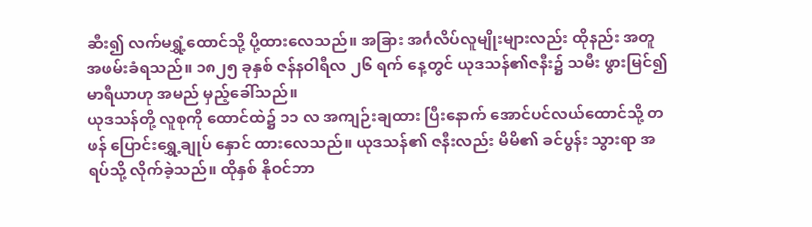ဆီး၍ လက်မရွှံ့ထောင်သို့ ပို့ထားလေသည်။ အခြား အင်္ဂလိပ်လူမျိုးများလည်း ထိုနည်း အတူ အဖမ်းခံရသည်။ ၁၈၂၅ ခုနှစ် ဇန်နဝါရီလ ၂၆ ရက် နေ့တွင် ယုဒသန်၏ဇနီး၌ သမီး ဖွားမြင်၍ မာရီယာဟု အမည် မှည့်ခေါ်သည်။
ယုဒသန်တို့ လူစုကို ထောင်ထဲ၌ ၁၁ လ အကျဉ်းချထား ပြီးနောက် အောင်ပင်လယ်ထောင်သို့ တဖန် ပြောင်းရွှေ့ချုပ် နှောင် ထားလေသည်။ ယုဒသန်၏ ဇနီးလည်း မိမိ၏ ခင်ပွန်း သွားရာ အရပ်သို့ လိုက်ခဲ့သည်။ ထိုနှစ် နိုဝင်ဘာ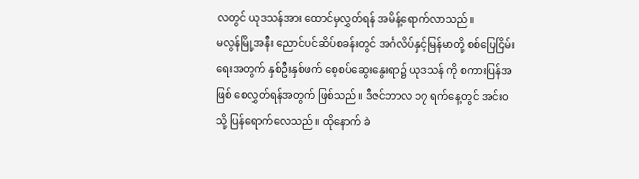လတွင် ယုဒသန်အား ထောင်မှလွှတ်ရန် အမိန့်ရောက်လာသည်။
မလွန်မြို့အနီး ညောင်ပင်ဆိပ်စခန်းတွင် အင်္ဂလိပ်နှင့်မြန်မာတို့ စစ်ပြေငြိမ်းရေးအတွက် နှစ်ဦးနှစ်ဖက် စေ့စပ်ဆွေးနွေးရာ၌ ယုဒသန် ကို စကားပြန်အဖြစ် စေလွှတ်ရန်အတွက် ဖြစ်သည်။ ဒီဇင်ဘာလ ၁၇ ရက်နေ့တွင် အင်းဝသို့ ပြန်ရောက်လေသည်။ ထိုနောက် ခဲ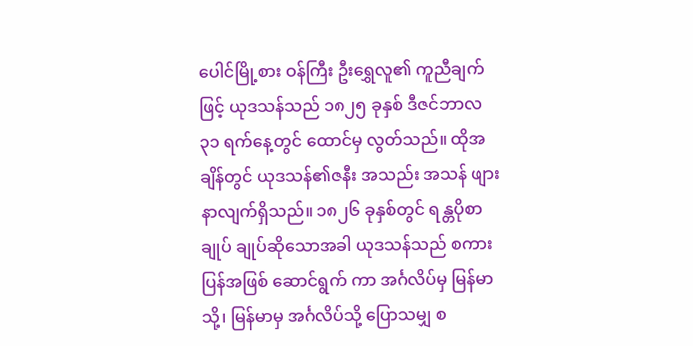ပေါင်မြို့စား ဝန်ကြီး ဦးရွှေလူ၏ ကူညီချက် ဖြင့် ယုဒသန်သည် ၁၈၂၅ ခုနှစ် ဒီဇင်ဘာလ ၃၁ ရက်နေ့တွင် ထောင်မှ လွတ်သည်။ ထိုအချိန်တွင် ယုဒသန်၏ဇနီး အသည်း အသန် ဖျားနာလျက်ရှိသည်။ ၁၈၂၆ ခုနှစ်တွင် ရန္တပိုစာချုပ် ချုပ်ဆိုသောအခါ ယုဒသန်သည် စကားပြန်အဖြစ် ဆောင်ရွက် ကာ အင်္ဂလိပ်မှ မြန်မာသို့၊ မြန်မာမှ အင်္ဂလိပ်သို့ ပြောသမျှ စ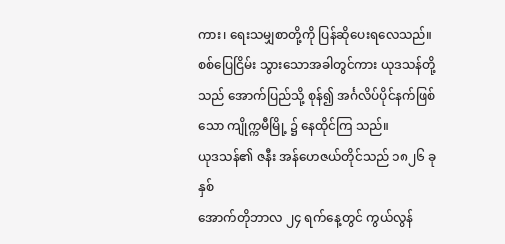ကား၊ ရေးသမျှစာတို့ကို ပြန်ဆိုပေးရလေသည်။ စစ်ပြေငြိမ်း သွားသောအခါတွင်ကား ယုဒသန်တို့သည် အောက်ပြည်သို့ စုန်၍ အင်္ဂလိပ်ပိုင်နက်ဖြစ်သော ကျိုက္ကမီမြို့ ၌ နေထိုင်ကြ သည်။
ယုဒသန်၏ ဇနီး အန်ဟေဇယ်တိုင်သည် ၁၈၂၆ ခုနှစ်
အောက်တိုဘာလ ၂၄ ရက်နေ့တွင် ကွယ်လွန်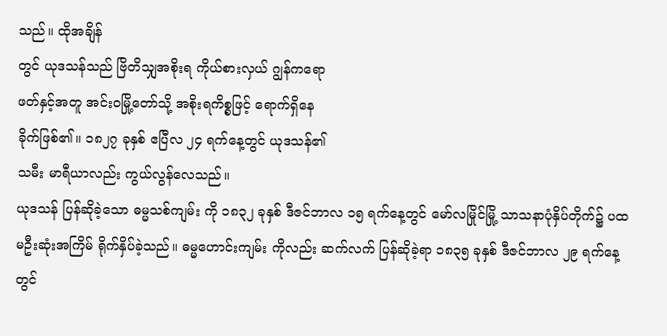သည်။ ထိုအချိန်
တွင် ယုဒသန်သည် ဗြိတိသျှအစိုးရ ကိုယ်စားလှယ် ဂျွန်ကရော
ဖတ်နှင့်အတူ အင်းဝမြို့တော်သို့ အစိုးရကိစ္စဖြင့် ရောက်ရှိနေ
ခိုက်ဖြစ်၏။ ၁၈၂၇ ခုနှစ် ဧပြီလ ၂၄ ရက်နေ့တွင် ယုဒသန်၏
သမီး မာရီယာလည်း ကွယ်လွန်လေသည်။
ယုဒသန် ပြန်ဆိုခဲ့သော ဓမ္မသစ်ကျမ်း ကို ၁၈၃၂ ခုနှစ် ဒီဇင်ဘာလ ၁၅ ရက်နေ့တွင် မော်လမြိုင်မြို့ သာသနာပုံနှိပ်တိုက်၌ ပထမဦးဆုံးအကြိမ် ရိုက်နှိပ်ခဲ့သည်။ ဓမ္မဟောင်းကျမ်း ကိုလည်း ဆက်လက် ပြန်ဆိုခဲ့ရာ ၁၈၃၅ ခုနှစ် ဒီဇင်ဘာလ ၂၉ ရက်နေ့တွင်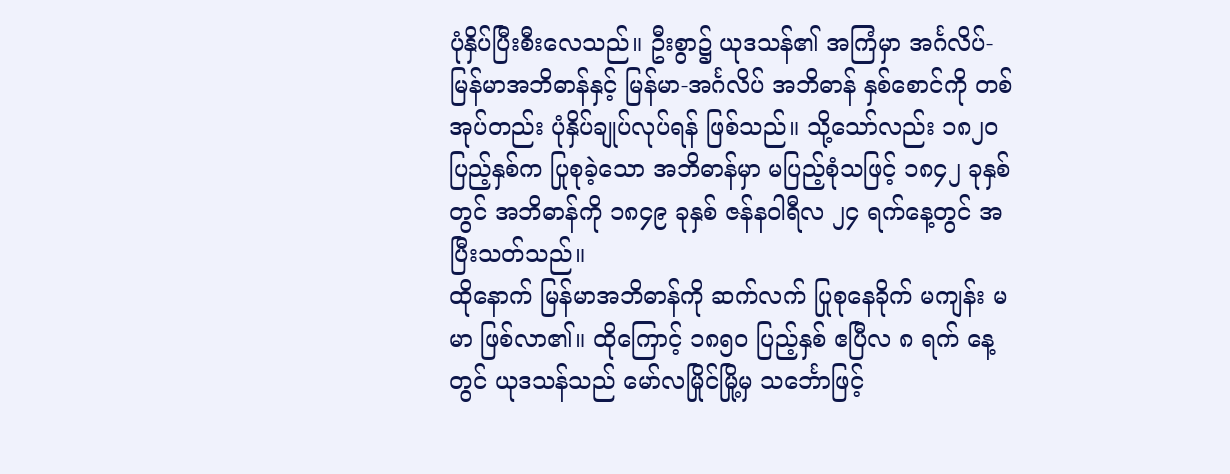ပုံနှိပ်ပြီးစီးလေသည်။ ဦးစွာ၌ ယုဒသန်၏ အကြံမှာ အင်္ဂလိပ်- မြန်မာအဘိဓာန်နှင့် မြန်မာ-အင်္ဂလိပ် အဘိဓာန် နှစ်စောင်ကို တစ်အုပ်တည်း ပုံနှိပ်ချုပ်လုပ်ရန် ဖြစ်သည်။ သို့သော်လည်း ၁၈၂ဝ ပြည့်နှစ်က ပြုစုခဲ့သော အဘိဓာန်မှာ မပြည့်စုံသဖြင့် ၁၈၄၂ ခုနှစ်တွင် အဘိဓာန်ကို ၁၈၄၉ ခုနှစ် ဇန်နဝါရီလ ၂၄ ရက်နေ့တွင် အပြီးသတ်သည်။
ထိုနောက် မြန်မာအဘိဓာန်ကို ဆက်လက် ပြုစုနေခိုက် မကျန်း မမာ ဖြစ်လာ၏။ ထိုကြောင့် ၁၈၅ဝ ပြည့်နှစ် ဧပြီလ ၈ ရက် နေ့တွင် ယုဒသန်သည် မော်လမြိုင်မြို့မှ သင်္ဘောဖြင့်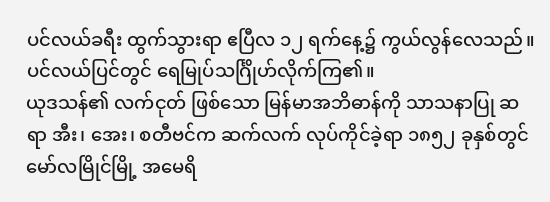ပင်လယ်ခရီး ထွက်သွားရာ ဧပြီလ ၁၂ ရက်နေ့၌ ကွယ်လွန်လေသည်။ ပင်လယ်ပြင်တွင် ရေမြုပ်သင်္ဂြိုဟ်လိုက်ကြ၏။
ယုဒသန်၏ လက်ငုတ် ဖြစ်သော မြန်မာအဘိဓာန်ကို သာသနာပြု ဆရာ အီး၊ အေး၊ စတီဗင်က ဆက်လက် လုပ်ကိုင်ခဲ့ရာ ၁၈၅၂ ခုနှစ်တွင် မော်လမြိုင်မြို့ အမေရိ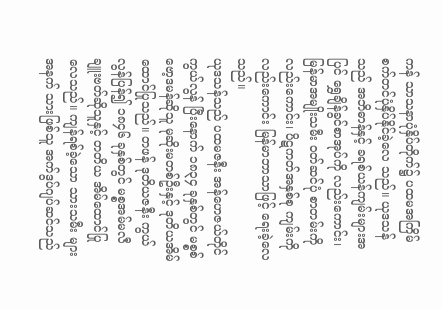ကန် သာသနာပုံနှိပ်တိုက်၌ ပထမအကြိမ် စက်တင်ပုံနှိပ်နိုင်ခဲ့လေ သည်။ ယုဒသန်သည် အဘိဓာန်နှင့် ခရစ်ယန်ကျမ်းများအပြင် ရွှေချိန်ခွင်စာအုပ်ကို လည်းကောင်း၊ မြန်မာအမျိုးသမီး ဝတ်ဆင်ပုံ စာတမ်းကိုလည်းကောင်း၊ ပိဋကတ်အနှစ်စု ကျမ်းကို လည်းကောင်း မြန်မာဘာသာဖြင့် ရေးခဲ့လေသည်။
ယုဒသန်သည် ပထမဇနီး အန်ဟေဇယ်တိုင် ကွယ်လွန် ပြီးနောက် ၁၈၃၄ ခုနှစ်တွင် မစ္စစ်ဗော့ဒမန်ဆိုသူ မုဆိုးမတစ်ဦးနှင့် ဒုတိယအိမ်ထောင်ပြုသည်။ တဖန် ဒုတိယဇနီး ကွယ်လွန်ပြန်၍ ၁၈၄၆ ခုနှစ်တွင် မစ္စအမ်မလီ ချူးဗတ်ဆိုသူနှင့် တတိယ အိမ်ထောင်ပြုလေသည်။ ကျန်ရစ်ခဲ့သော သားသမီး များအနက် သားဖြစ်သူ အက်ဒွပ်ဂျပ်ဆင်သည်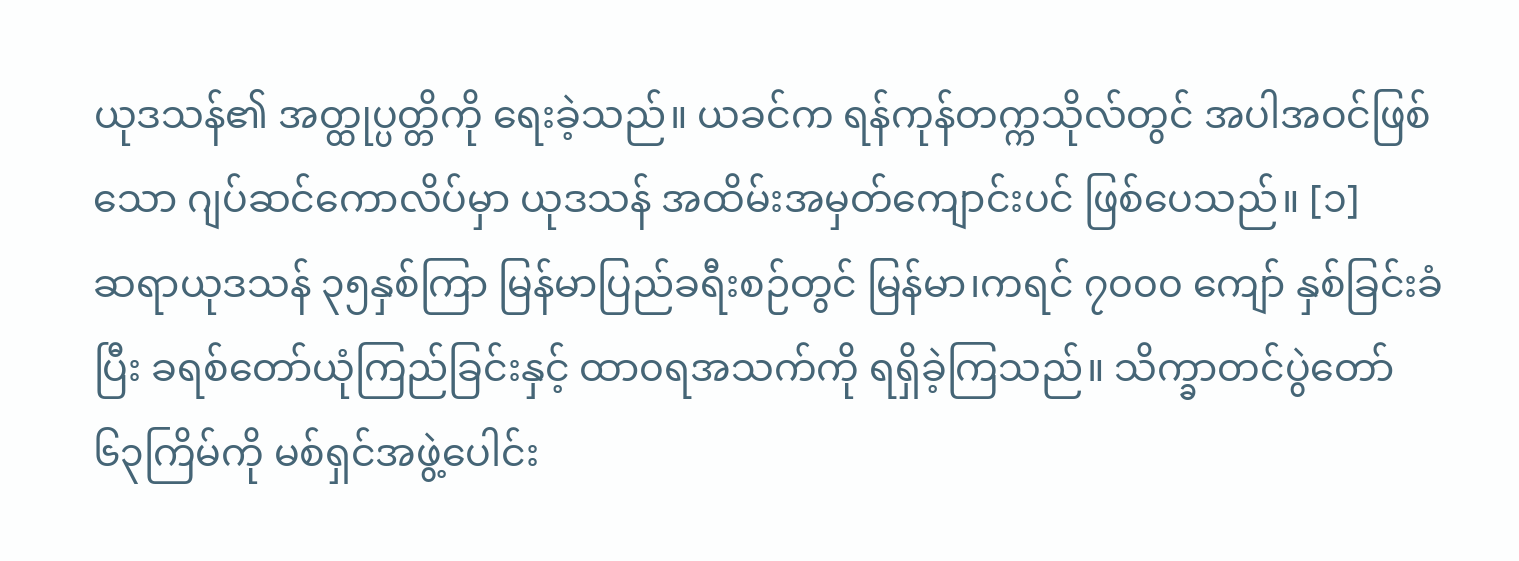ယုဒသန်၏ အတ္ထုပ္ပတ္တိကို ရေးခဲ့သည်။ ယခင်က ရန်ကုန်တက္ကသိုလ်တွင် အပါအဝင်ဖြစ်သော ဂျပ်ဆင်ကောလိပ်မှာ ယုဒသန် အထိမ်းအမှတ်ကျောင်းပင် ဖြစ်ပေသည်။ [၁]
ဆရာယုဒသန် ၃၅နှစ်ကြာ မြန်မာပြည်ခရီးစဉ်တွင် မြန်မာ၊ကရင် ၇၀၀၀ ကျော် နှစ်ခြင်းခံပြီး ခရစ်တော်ယုံကြည်ခြင်းနှင့် ထာ၀ရအသက်ကို ရရှိခဲ့ကြသည်။ သိက္ခာတင်ပွဲတော် ၆၃ကြိမ်ကို မစ်ရှင်အဖွဲ့ပေါင်း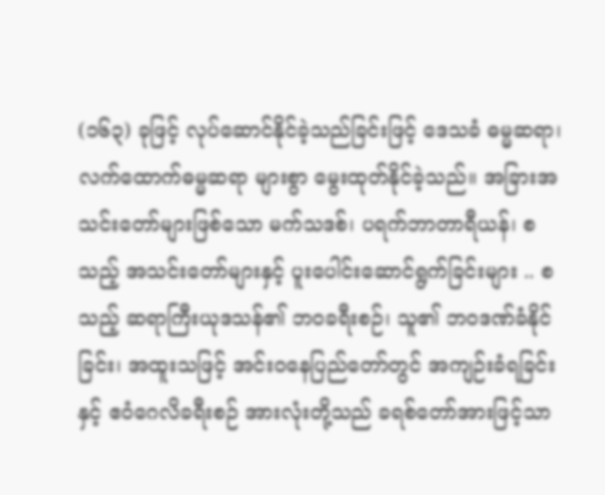(၁၆၃) ခုဖြင့် လုပ်ဆောင်နိုင်ခဲ့သည်ခြင်းဖြင့် ဒေသခံ ဓမ္မဆရာ၊လက်ထောက်ဓမ္မဆရာ များစွာ မွေးထုတ်နိုင်ခဲ့သည်။ အခြားအသင်းတော်များဖြစ်သော မက်သဒစ်၊ ပရက်ဘာတာရီယန်၊ စသည့် အသင်းတော်များနှင့် ပူးပေါင်းဆောင်ရွက်ခြင်းများ .. စသည့် ဆရာကြီးယုဒသန်၏ ဘ၀ခရီးစဉ်၊ သူ၏ ဘ၀ဒဏ်ခံနိုင်ခြင်း၊ အထူးသဖြင့် အင်း၀နေပြည်တော်တွင် အကျဉ်းခံရခြင်းနှင့် ဧဝံဂေလိခရီးစဉ် အားလုံးတို့သည် ခရစ်တော်အားဖြင့်သာ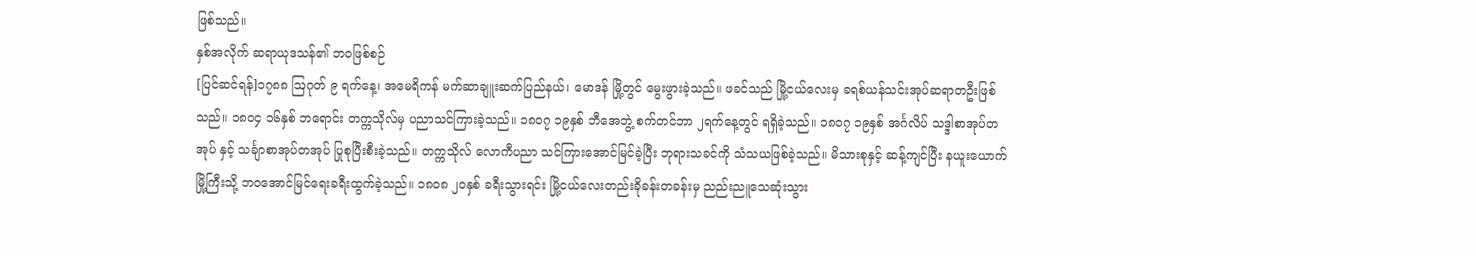ဖြစ်သည်။
နှစ်အလိုက် ဆရာယုဒသန်၏ ဘ၀ဖြစ်စဉ်
[ပြင်ဆင်ရန်]၁၇၈၈ ဩဂုတ် ၉ ရက်နေ့၊ အမေရိကန် မက်ဆာချူးဆက်ပြည်နယ်၊ မောဒန် မြို့တွင် မွေးဖွားခဲ့သည်။ ဖခင်သည် မြို့ငယ်လေးမှ ခရစ်ယန်သင်းအုပ်ဆရာတဦးဖြစ်သည်။ ၁၈၀၄ ၁၆နှစ် ဘရောင်း တက္ကသိုလ်မှ ပညာသင်ကြားခဲ့သည်။ ၁၈၀၇ ၁၉နှစ် ဘီအေဘွဲ့ စက်တင်ဘာ ၂ရက်နေ့တွင် ရရှိခဲ့သည်။ ၁၈၀၇ ၁၉နှစ် အင်္ဂလိပ် သဒ္ဒါစာအုပ်တအုပ် နှင့် သင်္ချာစာအုပ်တအုပ် ပြုစုပြီးစီးခဲ့သည်။ တက္ကသိုလ် လောကီပညာ သင်ကြားအောင်မြင်ခဲ့ပြီး ဘုရားသခင်ကို သံသယဖြစ်ခဲ့သည်။ မိသားစုနှင့် ဆန့်ကျင်ပြီး နယူးယောက် မြို့ကြီးသို့ ဘ၀အောင်မြင်ရေးခရီးထွက်ခဲ့သည်။ ၁၈၀၈ ၂၀နှစ် ခရီးသွားရင်း မြို့ငယ်လေးတည်းခိုခန်းတခန်းမှ ညည်းညူသေဆုံးသွား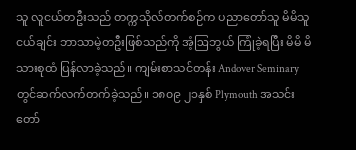သူ လူငယ်တဦးသည် တက္ကသိုလ်တက်စဉ်က ပညာတော်သူ မိမိသူငယ်ချင်း ဘာသာမဲ့တဦးဖြစ်သည်ကို အံ့ဩဘွယ် ကြုံခဲ့ရပြီး မိမိ မိသားစုထံ ပြန်လာခဲ့သည်။ ကျမ်းစာသင်တန်း Andover Seminary တွင်ဆက်လက်တက်ခဲ့သည်။ ၁၈၀၉ ၂၁နှစ် Plymouth အသင်းတော်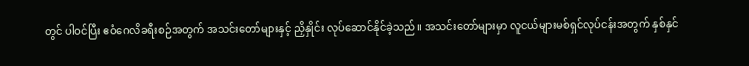တွင် ပါဝင်ပြီး ဧဝံဂေလိခရီးစဉ်အတွက် အသင်းတော်များနှင့် ညှိနှိုင်း လုပ်ဆောင်နိုင်ခဲ့သည်။ အသင်းတော်များမှာ လူငယ်များမစ်ရှင်လုပ်ငန်းအတွက် နှစ်နှင်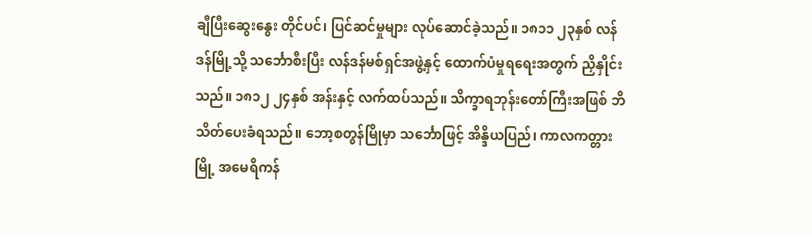ချီပြီးဆွေးနွေး တိုင်ပင်၊ ပြင်ဆင်မှုများ လုပ်ဆောင်ခဲ့သည်။ ၁၈၁၁ ၂၃နှစ် လန်ဒန်မြို့သို့ သင်္ဘောစီးပြီး လန်ဒန်မစ်ရှင်အဖွဲ့နှင့် ထောက်ပံမှုရရေးအတွက် ညှိနှိုင်းသည်။ ၁၈၁၂ ၂၄နှစ် အန်းနှင့် လက်ထပ်သည်။ သိက္ခာရဘုန်းတော်ကြီးအဖြစ် ဘိသိတ်ပေးခံရသည်။ ဘော့စတွန်မြိုမှာ သင်္ဘောဖြင့် အိန္ဒိယပြည်၊ ကာလကတ္တားမြို့ အမေရိကန်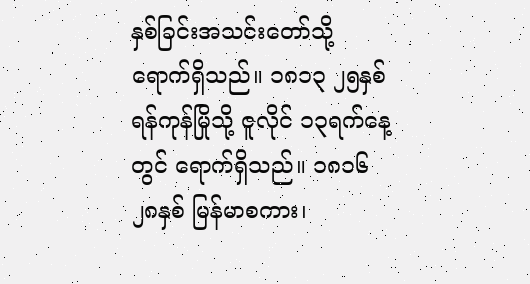နှစ်ခြင်းအသင်းတော်သို့ ရောက်ရှိသည်။ ၁၈၁၃ ၂၅နှစ် ရန်ကုန်မြိုသို့ ဇူလိုင် ၁၃ရက်နေ့တွင် ရောက်ရှိသည်။ ၁၈၁၆ ၂၈နှစ် မြန်မာစကား၊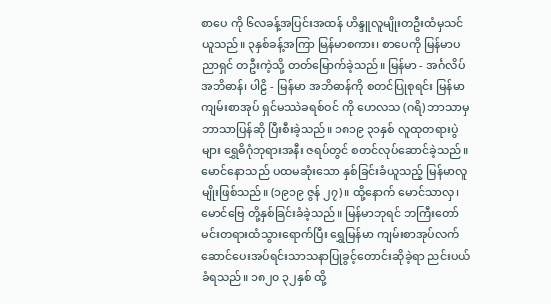စာပေ ကို ၆လခန့်အပြင်းအထန် ဟိန္ဒူလူမျိုးတဦးထံမှသင်ယူသည်။ ၃နှစ်ခန့်အကြာ မြန်မာစကား၊ စာပေကို မြန်မာပညာရှင် တဦးကဲ့သို့ တတ်မြောက်ခဲ့သည်။ မြန်မာ - အင်္ဂလိပ် အဘိဓာန်၊ ပါဠိ - မြန်မာ အဘိဓာန်ကို စတင်ပြုစုရင်း မြန်မာကျမ်းစာအုပ် ရှင်မဿဲခရစ်ဝင် ကို ဟေလသ (ဂရိ) ဘာသာမှ ဘာသာပြန်ဆို ပြီးစီးခဲ့သည်။ ၁၈၁၉ ၃၁နှစ် လူထုတရားပွဲများ ရွှေဓိဂုံဘုရားအနီး ဇရပ်တွင် စတင်လုပ်ဆောင်ခဲ့သည်။ မောင်နောသည် ပထမဆုံးသော နှစ်ခြင်းခံယူသည့် မြန်မာလူမျိုးဖြစ်သည်။ (၁၉၁၉ ဇွန် ၂၇)။ ထို့နောက် မောင်သာလှ၊ မောင်ဗြေ တို့နှစ်ခြင်းခံခဲ့သည်။ မြန်မာဘုရင် ဘကြီးတော် မင်းတရားထံသွားရောက်ပြီး ရွှေမြန်မာ ကျမ်းစာအုပ်လက်ဆောင်ပေးအပ်ရင်းသာသနာပြုခွင့်တောင်းဆိုခဲ့ရာ ညင်းပယ်ခံရသည်။ ၁၈၂၀ ၃၂နှစ် ထို့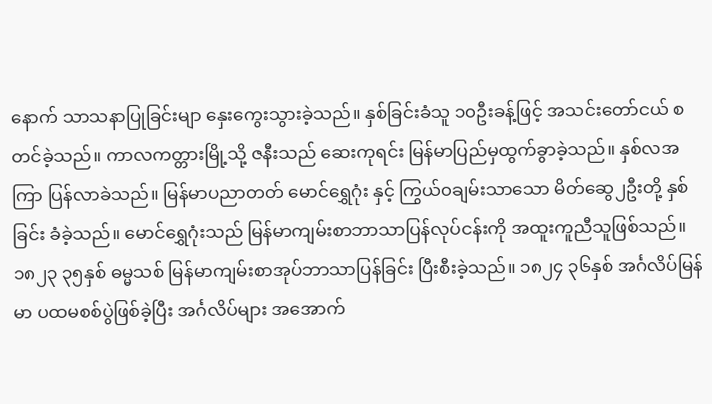နောက် သာသနာပြုခြင်းမျာ နှေးကွေးသွားခဲ့သည်။ နှစ်ခြင်းခံသူ ၁၀ဦးခန့်ဖြင့် အသင်းတော်ငယ် စတင်ခဲ့သည်။ ကာလကတ္တားမြို့သို့ ဇနီးသည် ဆေးကုရင်း မြန်မာပြည်မှထွက်ခွာခဲ့သည်။ နှစ်လအကြာ ပြန်လာခဲသည်။ မြန်မာပညာတတ် မောင်ရွှေဂုံး နှင့် ကြွယ်၀ချမ်းသာသော မိတ်ဆွေ၂ဦးတို့ နှစ်ခြင်း ခံခဲ့သည်။ မောင်ရွှေဂုံးသည် မြန်မာကျမ်းစာဘာသာပြန်လုပ်ငန်းကို အထူးကူညီသူဖြစ်သည်။ ၁၈၂၃ ၃၅နှစ် ဓမ္မသစ် မြန်မာကျမ်းစာအုပ်ဘာသာပြန်ခြင်း ပြီးစီးခဲ့သည်။ ၁၈၂၄ ၃၆နှစ် အင်္ဂလိပ်မြန်မာ ပထမစစ်ပွဲဖြစ်ခဲ့ပြီး အင်္ဂလိပ်များ အအောက်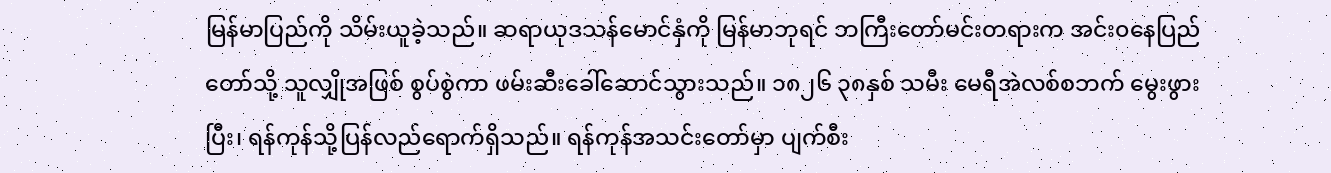မြန်မာပြည်ကို သိမ်းယူခဲ့သည်။ ဆရာယုဒသန်မောင်နှံကို မြန်မာဘုရင် ဘကြီးတော်မင်းတရားက အင်း၀နေပြည်တော်သို့ သူလျှိုအဖြစ် စွပ်စွဲကာ ဖမ်းဆီးခေါ်ဆောင်သွားသည်။ ၁၈၂၆ ၃၈နှစ် သမီး မေရီအဲလစ်စဘက် မွေးဖွားပြီး၊ ရန်ကုန်သို့ပြန်လည်ရောက်ရှိသည်။ ရန်ကုန်အသင်းတော်မှာ ပျက်စီး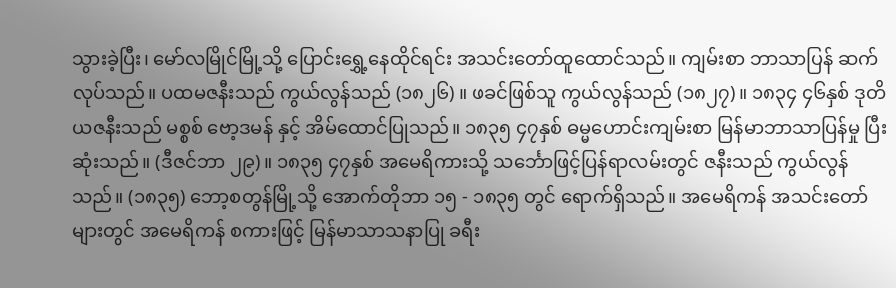သွားခဲ့ပြီး၊ မော်လမြိုင်မြို့သို့ ပြောင်းရွှေ့နေထိုင်ရင်း အသင်းတော်ထူထောင်သည်။ ကျမ်းစာ ဘာသာပြန် ဆက်လုပ်သည်။ ပထမဇနီးသည် ကွယ်လွန်သည် (၁၈၂၆) ။ ဖခင်ဖြစ်သူ ကွယ်လွန်သည် (၁၈၂၇)။ ၁၈၃၄ ၄၆နှစ် ဒုတိယဇနီးသည် မစ္စစ် ဗော့ဒမန် နှင့် အိမ်ထောင်ပြုသည်။ ၁၈၃၅ ၄၇နှစ် ဓမ္မဟောင်းကျမ်းစာ မြန်မာဘာသာပြန်မှု ပြီးဆုံးသည်။ (ဒီဇင်ဘာ ၂၉)။ ၁၈၃၅ ၄၇နှစ် အမေရိကားသို့ သင်္ဘောဖြင့်ပြန်ရာလမ်းတွင် ဇနီးသည် ကွယ်လွန်သည်။ (၁၈၃၅) ဘော့စတွန်မြို့သို့ အောက်တိုဘာ ၁၅ - ၁၈၃၅ တွင် ရောက်ရှိသည်။ အမေရိကန် အသင်းတော် များတွင် အမေရိကန် စကားဖြင့် မြန်မာသာသနာပြု ခရီး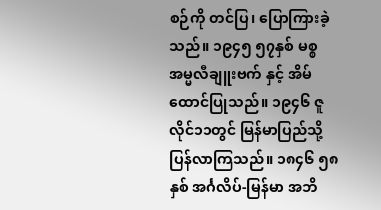စဉ်ကို တင်ပြ၊ ပြောကြားခဲ့သည်။ ၁၉၄၅ ၅၇နှစ် မစ္စအမ္မလီချူးဗက် နှင့် အိမ်ထောင်ပြုသည်။ ၁၉၄၆ ဇူလိုင်၁၁တွင် မြန်မာပြည်သို့ ပြန်လာကြသည်။ ၁၈၄၆ ၅၈နှစ် အင်္ဂလိပ်-မြန်မာ အဘိ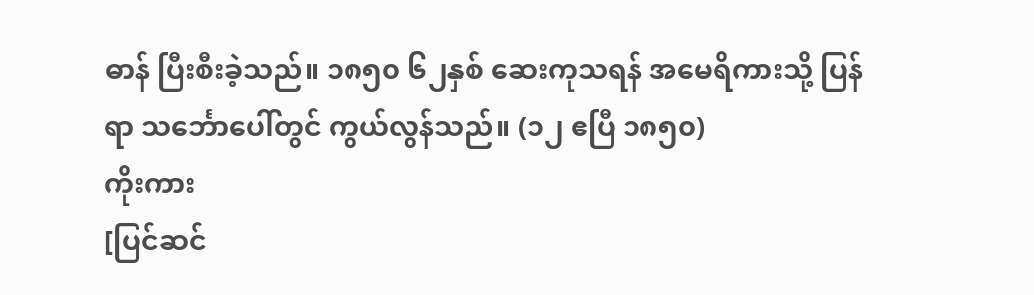ဓာန် ပြီးစီးခဲ့သည်။ ၁၈၅၀ ၆၂နှစ် ဆေးကုသရန် အမေရိကားသို့ ပြန်ရာ သင်္ဘောပေါ်တွင် ကွယ်လွန်သည်။ (၁၂ ဧပြီ ၁၈၅၀)
ကိုးကား
[ပြင်ဆင်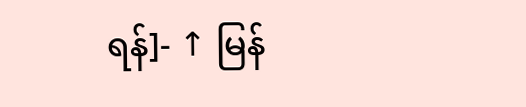ရန်]- ↑ မြန်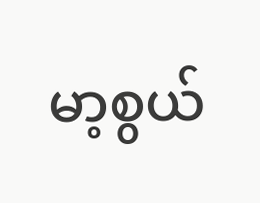မာ့စွယ်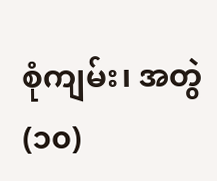စုံကျမ်း၊ အတွဲ(၁၀)